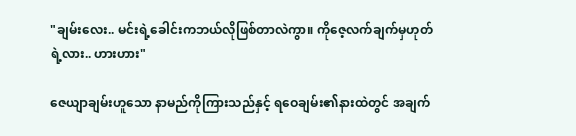"ချမ်းလေး.. မင်းရဲ့ခေါင်းကဘယ်လိုဖြစ်တာလဲကွာ။ ကိုဇေ့လက်ချက်မှဟုတ်ရဲ့လား.. ဟားဟား"

ဇေယျာချမ်းဟူသော နာမည်ကိုကြားသည်နှင့် ရဝေချမ်း၏နားထဲတွင် အချက်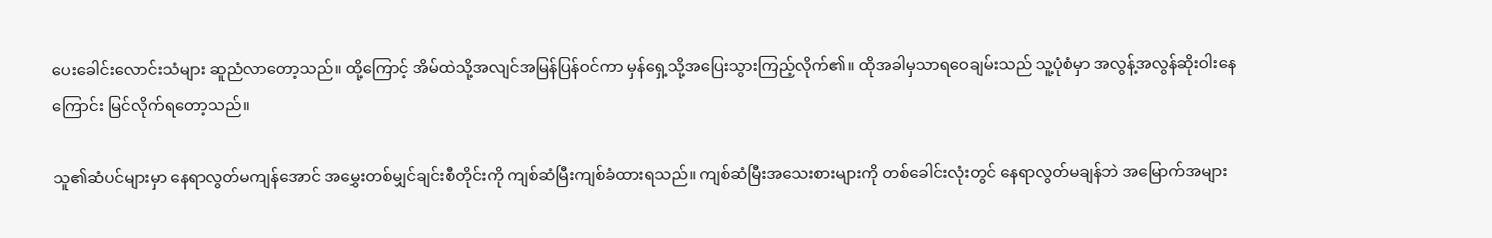ပေးခေါင်းလောင်းသံများ ဆူညံလာတော့သည်။ ထို့ကြောင့် အိမ်ထဲသို့အလျင်အမြန်ပြန်ဝင်ကာ မှန်ရှေ့သို့အပြေးသွားကြည့်လိုက်၏။ ထိုအခါမှသာရဝေချမ်းသည် သူ့ပုံစံမှာ အလွန့်အလွန်ဆိုးဝါးနေကြောင်း မြင်လိုက်ရတော့သည်။

သူ၏ဆံပင်များမှာ နေရာလွတ်မကျန်အောင် အမွှေးတစ်မျှင်ချင်းစီတိုင်းကို ကျစ်ဆံမြီးကျစ်ခံထားရသည်။ ကျစ်ဆံမြီးအသေးစားများကို တစ်ခေါင်းလုံးတွင် နေရာလွတ်မချန်ဘဲ အမြောက်အများ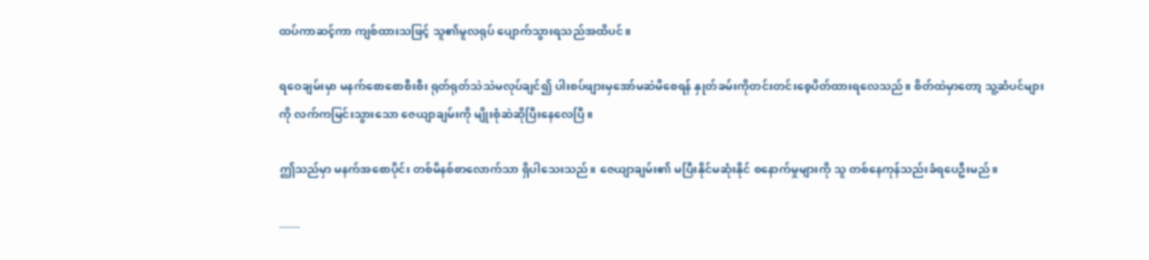ထပ်ကာဆင့်ကာ ကျစ်ထားသဖြင့် သူ၏မူလရုပ် ပျောက်သွားရသည်အထိပင်။

ရဝေချမ်းမှာ မနက်စောစောစီးစီး ရုတ်ရုတ်သဲသဲမလုပ်ချင်၍ ပါးစပ်ဖျားမှအော်မဆဲမိစေရန် နှုတ်ခမ်းကိုတင်းတင်းစေ့ပိတ်ထားရလေသည်။ စိတ်ထဲမှာတော့ သူ့ဆံပင်များကို လက်ကမြင်းသွားသော ဇေယျာချမ်းကို မျိုးစုံဆဲဆိုပြီးနေလေပြီ။

ဤသည်မှာ မနက်အစောပိုင်း တစ်မိနစ်စာလောက်သာ ရှိပါသေးသည်။ ဇေယျာချမ်း၏ မပြီးနိုင်မဆုံးနိုင် စနောက်မှုများကို သူ တစ်နေကုန်သည်းခံရပေဦးမည်။

.......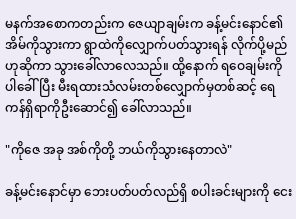မနက်အစောကတည်းက ဇေယျာချမ်းက ခန့်မင်းနောင်၏အိမ်ကိုသွားကာ ရွာထဲကိုလျှောက်ပတ်သွားရန် လိုက်ပို့မည်ဟုဆိုကာ သွားခေါ်လာလေသည်။ ထို့နောက် ရဝေချမ်းကိုပါခေါ်ပြီး မီးရထားသံလမ်းတစ်လျှောက်မှတစ်ဆင့် ရေကန်ရှိရာကိုဦးဆောင်၍ ခေါ်လာသည်။

"ကိုဇေ အခု အစ်ကိုတို့ ဘယ်ကိုသွားနေတာလဲ"

ခန့်မင်းနောင်မှာ ဘေးပတ်ပတ်လည်ရှိ စပါးခင်းများကို ငေး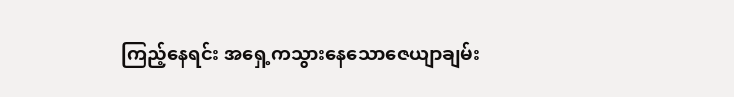ကြည့်နေရင်း အရှေ့ကသွားနေသောဇေယျာချမ်း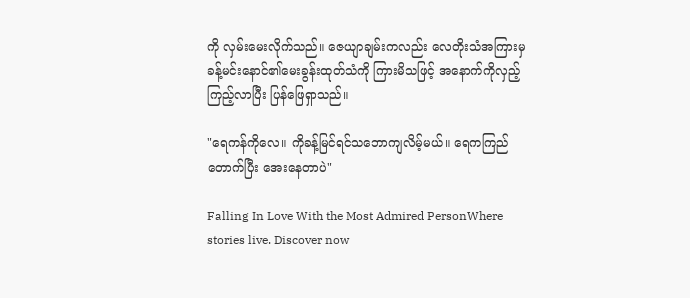ကို လှမ်းမေးလိုက်သည်။ ဇေယျာချမ်းကလည်း လေတိုးသံအကြားမှ ခန့်မင်းနောင်၏မေးခွန်းထုတ်သံကို ကြားမိသဖြင့် အနောက်ကိုလှည့်ကြည့်လာပြီး ပြန်ဖြေရှာသည်။

"ရေကန်ကိုလေ။ ကိုခန့်မြင်ရင်သဘောကျလိမ့်မယ်။ ရေကကြည်တောက်ပြီး အေးနေတာပဲ"

Falling In Love With the Most Admired PersonWhere stories live. Discover now